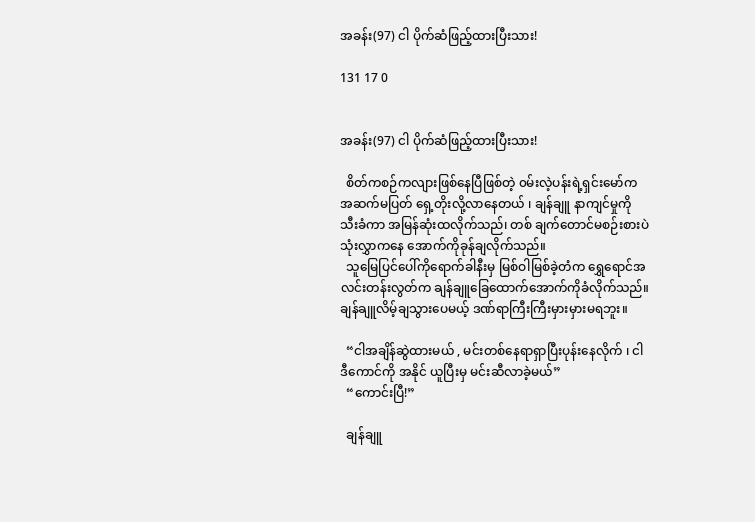အခန်း(97) ငါ ပိုက်ဆံဖြည့်ထားပြီးသား!

131 17 0


အခန်း(97) ငါ ပိုက်ဆံဖြည့်ထားပြီးသား!

  စိတ်ကစဉ်ကလျားဖြစ်နေပြီဖြစ်တဲ့ ၀မ်းလဲ့ပန်းရဲ့ရှင်းမော်က အဆက်မပြတ် ရှေ့တိုးလို့လာနေတယ် ၊ ချန်ချူ နာကျင်မှုကို  သီးခံကာ အမြန်ဆုံးထလိုက်သည်၊ တစ် ချက်တောင်မစဉ်းစားပဲ သုံးလွှာကနေ အောက်ကိုခုန်ချလိုက်သည်။
  သူမြေပြင်ပေါ်ကိုရောက်ခါနီးမှ မြစ်ဝါမြစ်ခဲ့တံက ရွှေရောင်အလင်းတန်းလွတ်က ချန်ချူခြေထောက်အောက်ကိုခံလိုက်သည်။ချန်ချူလိမ့်ချသွားပေမယ့် ဒဏ်ရာကြီးကြီးမှားမှားမရဘူး။

  “ငါအချိန်ဆွဲထားမယ် , မင်းတစ်နေရာရှာပြီးပုန်းနေလိုက် ၊ ငါဒီကောင်ကို အနိုင် ယူပြီးမှ မင်းဆီလာခဲ့မယ်”
  “ကောင်းပြီ!”

  ချန်ချူ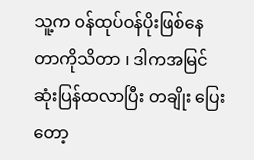သူ့က ၀န်ထုပ်ဝန်ပိုးဖြစ်နေတာကိုသိတာ ၊ ဒါကအမြင်ဆုံးပြန်ထလာပြီး တချိုး ပြေးတော့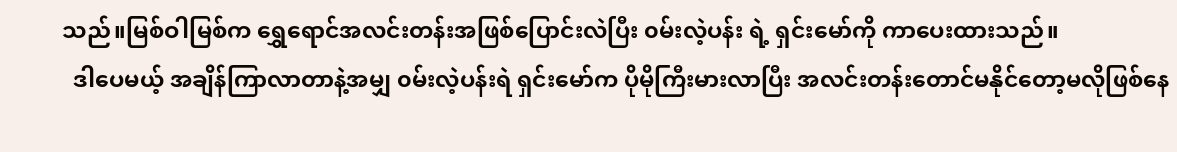သည်။မြစ်ဝါမြစ်က ရွှေရောင်အလင်းတန်းအဖြစ်ပြောင်းလဲပြီး ၀မ်းလဲ့ပန်း ရဲ့ ရှင်းမော်ကို ကာပေးထားသည်။
  ဒါပေမယ့် အချိန်ကြာလာတာနဲ့အမျှ ၀မ်းလဲ့ပန်းရဲ ရှင်းမော်က ပိုမိုကြီးမားလာပြီး အလင်းတန်းတောင်မနိုင်တော့မလိုဖြစ်နေ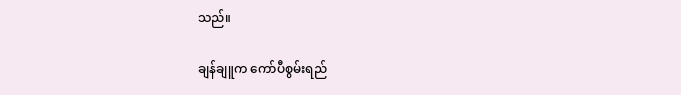သည်။

ချန်ချူက ကော်ပီစွမ်းရည်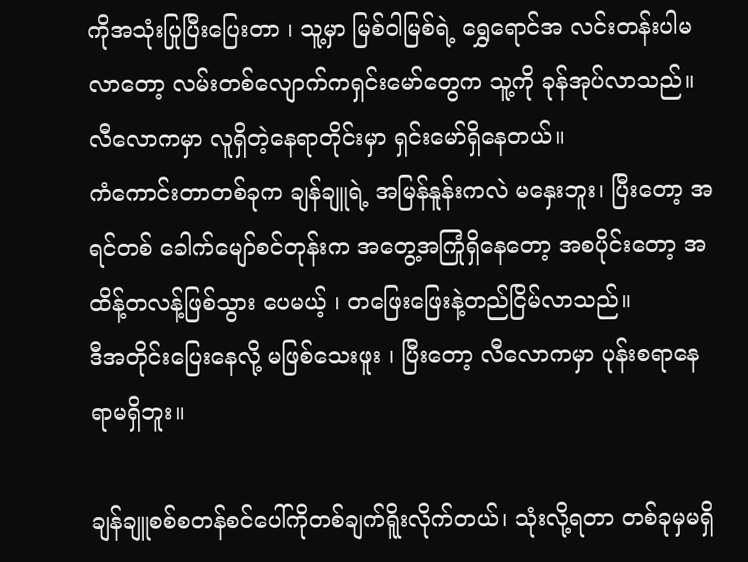ကိုအသုံးပြုပြီးပြေးတာ ၊ သူ့မှာ မြစ်ဝါမြစ်ရဲ့ ရွှေရောင်အ လင်းတန်းပါမလာတော့ လမ်းတစ်လျောက်ကရှင်းမော်တွေက သူ့ကို ခုန်အုပ်လာသည်။
လီလောကမှာ လူရှိတဲ့နေရာတိုင်းမှာ ရှင်းမော်ရှိနေတယ်။
ကံကောင်းတာတစ်ခုက ချန်ချူရဲ့ အမြန်နူန်းကလဲ မနှေးဘူး၊ ပြီးတော့ အရင်တစ် ခေါက်မျော်စင်တုန်းက အတွေ့အကြုံရှိနေတော့ အစပိုင်းတော့ အထိန့်တလန့်ဖြစ်သွား ပေမယ့် ၊ တဖြေးဖြေးနဲ့တည်ငြိမ်လာသည်။
ဒီအတိုင်းပြေးနေလို့ မဖြစ်သေးဖူး ၊ ပြီးတော့ လီလောကမှာ ပုန်းစရာနေရာမရှိဘူး။

ချန်ချူစစ်စတန်စင်ပေါ်ကိုတစ်ချက်ရိူးလိုက်တယ်၊ သုံးလို့ရတာ တစ်ခုမှမရှိ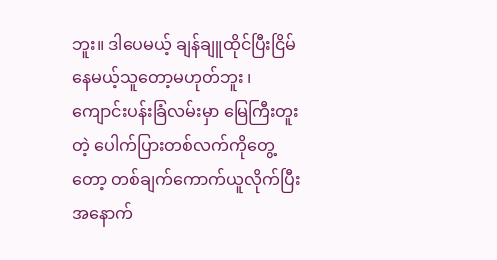ဘူး။ ဒါပေမယ့် ချန်ချူထိုင်ပြီးငြိမ်နေမယ့်သူတော့မဟုတ်ဘူး ၊ ကျောင်းပန်းခြံလမ်းမှာ မြေကြီးတူးတဲ့ ပေါက်ပြားတစ်လက်ကိုတွေ့တော့ တစ်ချက်ကောက်ယူလိုက်ပြီး အနောက်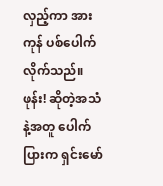လှည့်ကာ အားကုန် ပစ်ပေါက်လိုက်သည်။
ဖုန်း! ဆိုတဲ့အသံနဲ့အတူ ပေါက်ပြားက ရှင်းမော်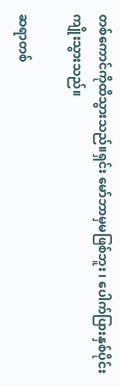တစ်ကောင်ကိုထိသွားသည်။ရှင်း မော်ဘာမှမဖြစ်ဘူး ၊ ပေါက်ပြားနှစ်ပိုင်းကျိုးသွားသည်။

ဆရာတစ်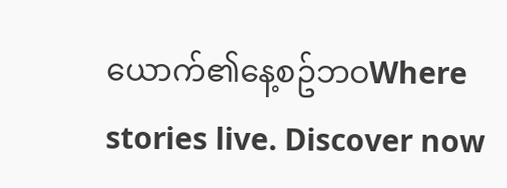ယောက်၏နေ့စဥ်ဘဝWhere stories live. Discover now